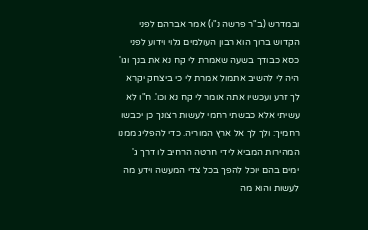ובמדרש (ב"ר פרשה נ"ו) אמר אברהם לפני הקדוש ברוך הוא רבון העולמים גלוי וידוע לפני כסא כבודך בשעה שאמרת לי קח נא את בנך וגו' היה לי להשיב אתמול אמרת לי כי ביצחק יקרא לך זרע ועכשיו אתה אומר לי קח נא וכו'. ח"ו לא עשיתי אלא כבשתי רחמי לעשות רצונך כן יכבשו רחמיך: ולך לך אל ארץ המוריה. כדי להפליג ממנו המהירות המביא לידי חרטה הרחיב לו דרך ג' ימים בהם יוכל להפך בכל צדי המעשה וידע מה לעשות והוא מה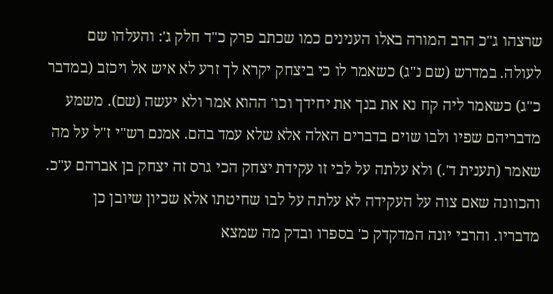שרצהו ג"כ הרב המורה באלו הענינים כמו שכתב פרק כ"ד חלק ג': והעלהו שם לעולה. במדרש (שם נ"ג) כשאמר לו כי ביצחק יקרא לך זרע לא איש אל ויכזב (במדבר כ"ג) כשאמר ליה קח נא את בנך את יחידך וכו' ההוא אמר ולא יעשה (שם). משמע מדבריהם שפיו ולבו שוים בדברים האלה אלא שלא עמד בהם. אמנם רש"י ז"ל על מה שאמר (תענית ד'.) ולא עלתה על לבי זו עקידת יצחק הכי גרס זה יצחק בן אברהם ע"כ. והכוונה שאם צוה על העקידה לא עלתה על לבו שחיטתו אלא שכיון שיובן כן מדבריו. והרבי יונה המדקדק כ' בספרו ובדק מה שמצא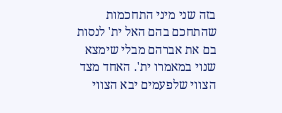בזה שני מיני התחכמות שהתחכם בהם האל ית' לנסות בם את אברהם מבלי שימצא שנוי במאמרו ית'. האחד מצד הצווי שלפעמים יבא הצווי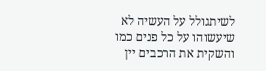לשיתגולל על העשיה לא שיעשוהו על כל פנים כמו והשקית את הרכבים יין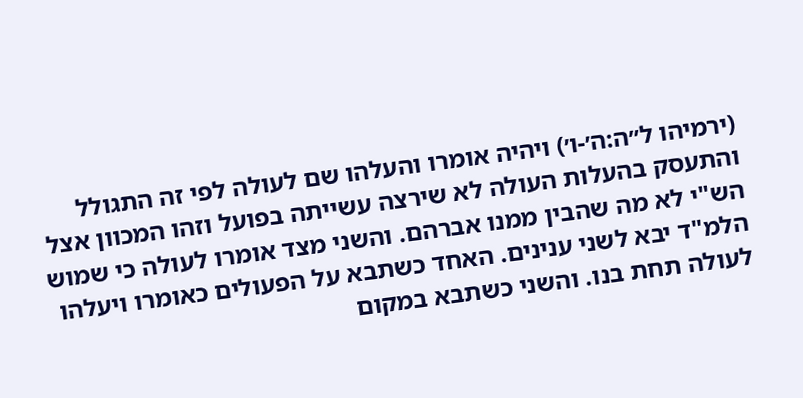(ירמיהו ל״ה:ה׳-ו׳) ויהיה אומרו והעלהו שם לעולה לפי זה התגולל והתעסק בהעלות העולה לא שירצה עשייתה בפועל וזהו המכוון אצל הש"י לא מה שהבין ממנו אברהם. והשני מצד אומרו לעולה כי שמוש הלמ"ד יבא לשני ענינים. האחד כשתבא על הפעולים כאומרו ויעלהו לעולה תחת בנו. והשני כשתבא במקום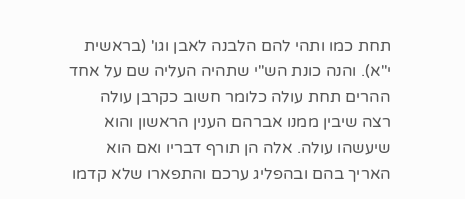תחת כמו ותהי להם הלבנה לאבן וגו' (בראשית י"א). והנה כונת הש"י שתהיה העליה שם על אחד ההרים תחת עולה כלומר חשוב כקרבן עולה רצה שיבין ממנו אברהם הענין הראשון והוא שיעשהו עולה. אלה הן תורף דבריו ואם הוא האריך בהם ובהפליג ערכם והתפארו שלא קדמו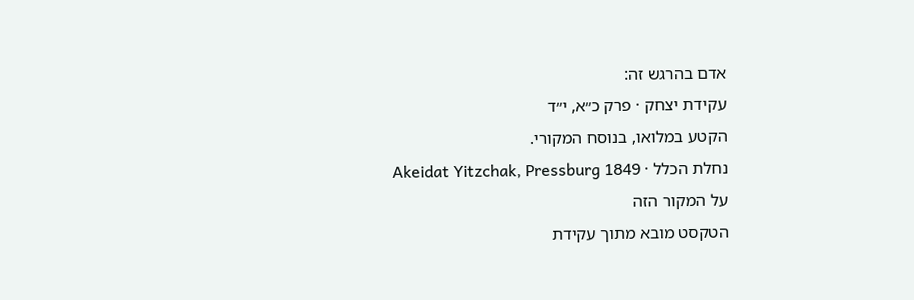אדם בהרגש זה:
עקידת יצחק · פרק כ״א, י״ד
הקטע במלואו, בנוסח המקורי.
נחלת הכלל · Akeidat Yitzchak, Pressburg 1849
על המקור הזה
הטקסט מובא מתוך עקידת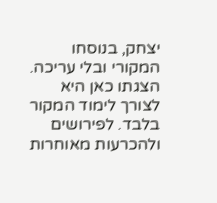יצחק, בנוסחו המקורי ובלי עריכה. הצגתו כאן היא לצורך לימוד המקור בלבד. לפירושים ולהכרעות מאוחרות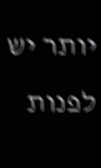יותר יש לפנות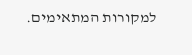למקורות המתאימים.